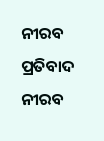ନୀରବ ପ୍ରତିବାଦ
ନୀରବ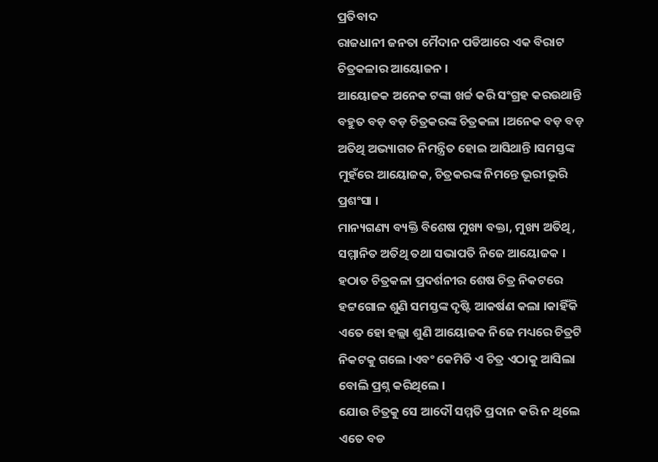ପ୍ରତିବାଦ
ରାଜଧାନୀ ଜନତା ମୈଦାନ ପଡିଆରେ ଏକ ବିରାଟ ଚିତ୍ରକଳାର ଆୟୋଜନ ।
ଆୟୋଜକ ଅନେକ ଟଙ୍କା ଖର୍ଚ୍ଚ କରି ସଂଗ୍ରହ କରଉଥାନ୍ତି ବହୁତ ବଡ଼ ବଡ଼ ଚିତ୍ରକରଙ୍କ ଚିତ୍ରକଳା ।ଅନେକ ବଡ଼ ବଡ଼ ଅତିଥି ଅଭ୍ୟାଗତ ନିମନ୍ତ୍ରିତ ହୋଇ ଆସିଥାନ୍ତି ।ସମସ୍ତଙ୍କ ମୁହଁରେ ଆୟୋଜକ, ଚିତ୍ରକରଙ୍କ ନିମନ୍ତେ ଭୂରୀଭୂରି ପ୍ରଶଂସା ।
ମାନ୍ୟଗଣ୍ୟ ବ୍ୟକ୍ତି ବିଶେଷ ମୁଖ୍ୟ ବକ୍ତା, ମୁଖ୍ୟ ଅତିଥି, ସମ୍ମାନିତ ଅତିଥି ତଥା ସଭାପତି ନିଜେ ଆୟୋଜକ ।
ହଠାତ ଚିତ୍ରକଳା ପ୍ରଦର୍ଶନୀର ଶେଷ ଚିତ୍ର ନିକଟରେ ହଟ୍ଟଗୋଳ ଶୁଣି ସମସ୍ତଙ୍କ ଦୃଷ୍ଟି ଆକର୍ଷଣ କଲା ।କାହିଁକି ଏତେ ହୋ ହଲ୍ଲା ଶୁଣି ଆୟୋଜକ ନିଜେ ମଧ୍ୟରେ ଚିତ୍ରଟି ନିକଟକୁ ଗଲେ ।ଏବଂ କେମିତି ଏ ଚିତ୍ର ଏଠାକୁ ଆସିଲା ବୋଲି ପ୍ରଶ୍ନ କରିଥିଲେ ।
ଯୋଉ ଚିତ୍ରକୁ ସେ ଆଦୌ ସମ୍ମତି ପ୍ରଦାନ କରି ନ ଥିଲେ ଏତେ ବଡ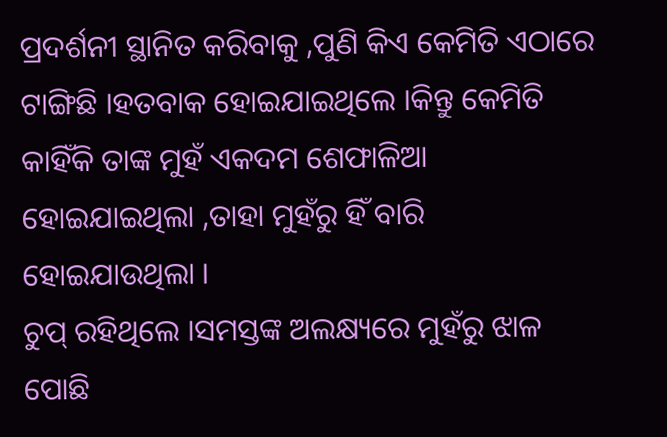ପ୍ରଦର୍ଶନୀ ସ୍ଥାନିତ କରିବାକୁ ,ପୁଣି କିଏ କେମିତି ଏଠାରେ ଟାଙ୍ଗିଛି ।ହତବାକ ହୋଇଯାଇଥିଲେ ।କିନ୍ତୁ କେମିତି କାହିଁକି ତାଙ୍କ ମୁହଁ ଏକଦମ ଶେଫାଳିଆ ହୋଇଯାଇଥିଲା ,ତାହା ମୁହଁରୁ ହିଁ ବାରି ହୋଇଯାଉଥିଲା ।
ଚୁପ୍ ରହିଥିଲେ ।ସମସ୍ତଙ୍କ ଅଲକ୍ଷ୍ୟରେ ମୁହଁରୁ ଝାଳ ପୋଛି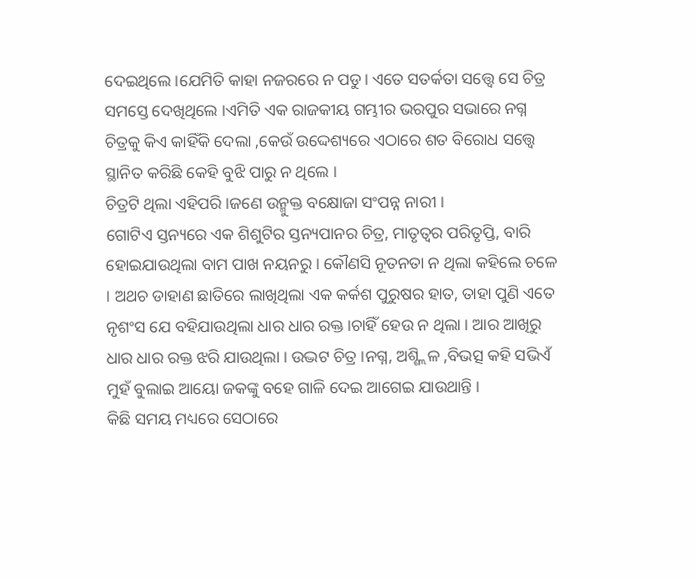ଦେଇଥିଲେ ।ଯେମିତି କାହା ନଜରରେ ନ ପଡୁ। ଏତେ ସତର୍କତା ସତ୍ତ୍ଵେ ସେ ଚିତ୍ର ସମସ୍ତେ ଦେଖିଥିଲେ ।ଏମିତି ଏକ ରାଜକୀୟ ଗମ୍ଭୀର ଭରପୁର ସଭାରେ ନଗ୍ନ ଚିତ୍ରକୁ କିଏ କାହିଁକି ଦେଲା ,କେଉଁ ଉଦ୍ଦେଶ୍ୟରେ ଏଠାରେ ଶତ ବିରୋଧ ସତ୍ତ୍ୱେ ସ୍ଥାନିତ କରିଛି କେହି ବୁଝି ପାରୁ ନ ଥିଲେ ।
ଚିତ୍ରଟି ଥିଲା ଏହିପରି ।ଜଣେ ଉନ୍ମୁକ୍ତ ବକ୍ଷୋଜା ସଂପନ୍ନ ନାରୀ ।
ଗୋଟିଏ ସ୍ତନ୍ୟରେ ଏକ ଶିଶୁଟିର ସ୍ତନ୍ୟପାନର ଚିତ୍ର, ମାତୃତ୍ଵର ପରିତୃପ୍ତି, ବାରି ହୋଇଯାଉଥିଲା ବାମ ପାଖ ନୟନରୁ । କୌଣସି ନୂତନତା ନ ଥିଲା କହିଲେ ଚଳେ । ଅଥଚ ଡାହାଣ ଛାତିରେ ଲାଖିଥିଲା ଏକ କର୍କଶ ପୁରୁଷର ହାତ, ତାହା ପୁଣି ଏତେ ନୃଶଂସ ଯେ ବହିଯାଉଥିଲା ଧାର ଧାର ରକ୍ତ ।ଚାହିଁ ହେଉ ନ ଥିଲା । ଆର ଆଖିରୁ ଧାର ଧାର ରକ୍ତ ଝରି ଯାଉଥିଲା । ଉଦ୍ଭଟ ଚିତ୍ର ।ନଗ୍ନ, ଅଶ୍ଶ୍ଲିଳ ,ବିଭତ୍ସ କହି ସଭିଏଁ ମୁହଁ ବୁଲାଇ ଆୟୋ ଜକଙ୍କୁ ବହେ ଗାଳି ଦେଇ ଆଗେଇ ଯାଉଥାନ୍ତି ।
କିଛି ସମୟ ମଧ୍ୟରେ ସେଠାରେ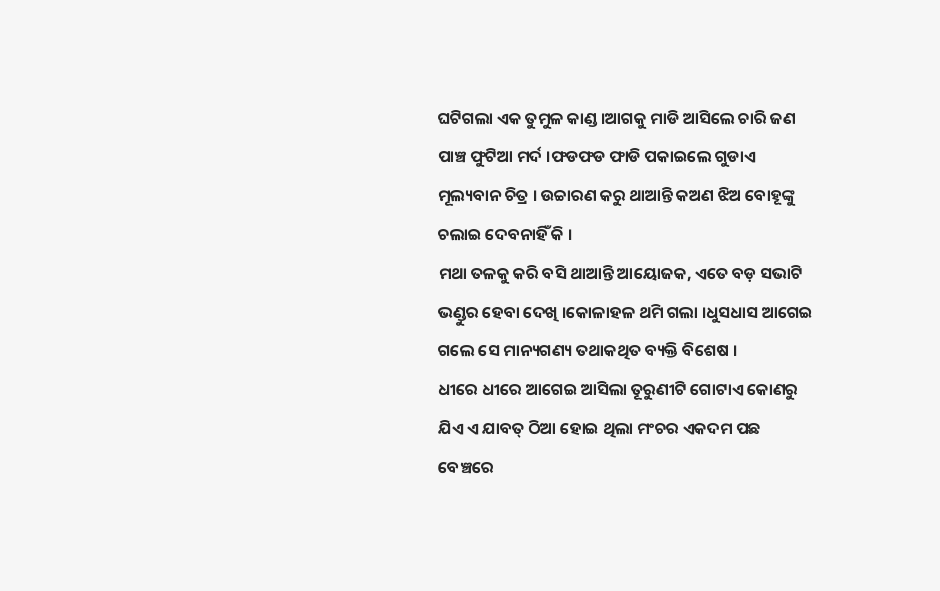ଘଟିଗଲା ଏକ ତୁମୁଳ କାଣ୍ଡ ।ଆଗକୁ ମାଡି ଆସିଲେ ଚାରି ଜଣ ପାଞ୍ଚ ଫୁଟିଆ ମର୍ଦ ।ଫଡଫଡ ଫାଡି ପକାଇଲେ ଗୁଡାଏ ମୂଲ୍ୟବାନ ଚିତ୍ର । ଉଚ୍ଚାରଣ କରୁ ଥାଆନ୍ତି କଅଣ ଝିଅ ବୋହୂଙ୍କୁ ଚଲାଇ ଦେବନାହିଁ କି ।
ମଥା ତଳକୁ କରି ବସି ଥାଆନ୍ତି ଆୟୋଜକ, ଏତେ ବଡ଼ ସଭାଟି ଭଣ୍ଡୁର ହେବା ଦେଖି ।କୋଳାହଳ ଥମି ଗଲା ।ଧୁସଧାସ ଆଗେଇ ଗଲେ ସେ ମାନ୍ୟଗଣ୍ୟ ତଥାକଥିତ ବ୍ୟକ୍ତି ବିଶେଷ ।
ଧୀରେ ଧୀରେ ଆଗେଇ ଆସିଲା ତୂରୁଣୀଟି ଗୋଟାଏ କୋଣରୁ ଯିଏ ଏ ଯାବତ୍ ଠିଆ ହୋଇ ଥିଲା ମଂଚର ଏକଦମ ପଛ ବେଞ୍ଚରେ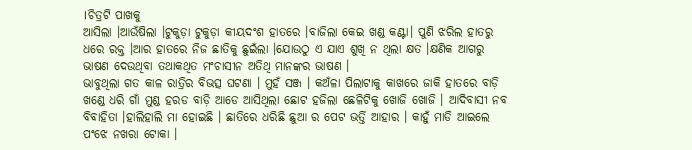।ଚିତ୍ରଟି ପାଖକୁ
ଆସିଲା ।ଆଉଁଷିଲା ।ଟୁକୁଡ଼ା ଟୁକୁଡ଼ା କୀୟଦଂଶ ହାତରେ ।ବାଜିଲା କେଇ ଖଣ୍ଡ କଣ୍ଟା। ପୁଣି ଝରିଲ ହାତରୁ ଧରେ ରକ୍ତ ।ଆର ହାତରେ ନିଜ ଛାତିକୁ ଛୁଇଁଲା ।ଯୋଉଠୁ ଏ ଯାଏ ଶୁଖି ନ ଥିଲା କ୍ଷତ ।କ୍ଷଣିକ ଆଗରୁ ଭାଷଣ ଦେଉଥିବା ତଥାକଥିତ ମଂଚାସୀନ ଅତିଥି ମାନଙ୍କର ଭାଷଣ ।
ଭାବୁଥିଲା ଗତ କାଳ ରାତ୍ରିର ବିଭତ୍ସ ଘଟଣା । ମୁହଁ ସଞ୍ଜ । କଅଁଳା ପିଲାଟାକୁ କାଖରେ ଜାକି ହାତରେ ବାଡ଼ି ଖଣ୍ଡେ ଧରି ଗାଁ ମୁଣ୍ଡ ହରଡ ବାଡ଼ି ଆଡେ ଆସିଥିଲା ଛୋଟ ହଜିଲା ଛେଳିଟିକୁ ଖୋଜି ଖୋଜି । ଆଦିବାସୀ ନବ ବିବାହିତା ।ହାଲିହାଲି ମା ହୋଇଛି । ଛାତିରେ ଧରିଛି ଛୁଆ ର ପେଟ ଭର୍ତ୍ତି ଆହାର । କାହୁଁ ମାଡି ଆଇଲେ ପଂଝେ ନଖରା ଟୋକା ।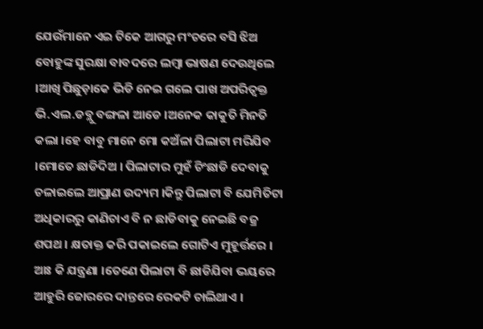ଯେଉଁମାନେ ଏଇ ଟିକେ ଆଗରୁ ମଂଚରେ ବସି ଝିଅ ବୋହୁଙ୍କ ସୁରକ୍ଷା ବାବଦରେ ଲମ୍ବା ଭାଷଣ ଦେଉଥିଲେ ।ଆଖି ପିଛୁଡ଼ାକେ ଭିଡି ନେଇ ଗଲେ ପାଖ ଅପରିତ୍ୱକ୍ତ ଭି.ଏଲ.ଡବ୍ଲୁ ବଙ୍ଗଳା ଆଡେ ।ଅନେକ କାକୁତି ମିନତି କଲା ।ହେ ବାବୁ ମାନେ ମୋ କଅଁଳା ପିଲାଟା ମରିଯିବ ।ମୋତେ ଛାଡିଦିଅ । ପିଲାଟାର ମୁହଁ ଚିଂଛାଡି ଦେବାକୁ ଚଳାଇଲେ ଆପ୍ରାଣ ଉଦ୍ୟମ ।କିନ୍ତୁ ପିଲାଟା ବି ଯେମିତିଟା ଅଧିକାରରୁ କାଣିଚାଏ ବି ନ ଛାଡିବାକୁ ନେଇଛି ବଜ୍ର ଶପଥ । କ୍ଷତାକ୍ତ କରି ପକାଇଲେ ଗୋଟିଏ ମୁହୂର୍ତ୍ତରେ ।
ଆଃ କି ଯନ୍ତ୍ରଣା ।ତେଣେ ପିଲାଟା ବି ଛାଡିଯିବା ଭୟରେ ଆହୁରି ଜୋରରେ ଦାନ୍ତରେ ରେକଟି ଚାଲିଥାଏ ।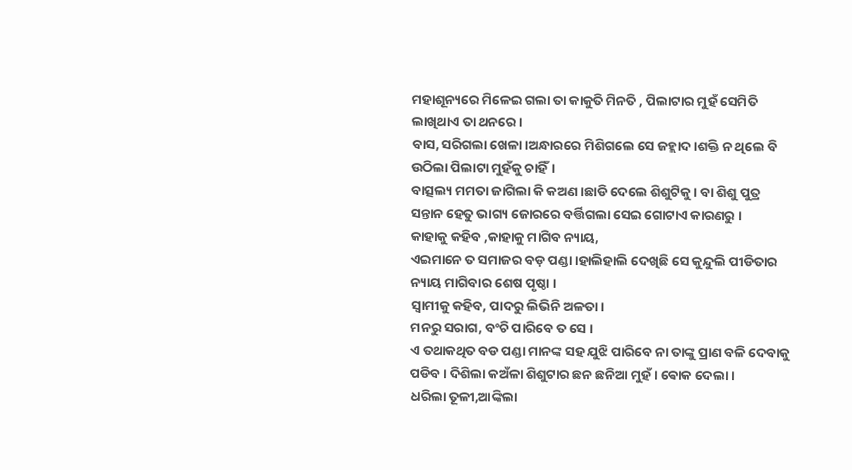ମହାଶୂନ୍ୟରେ ମିଳେଇ ଗଲା ତା କାକୁତି ମିନତି , ପିଲାଟାର ମୁହଁ ସେମିତି ଲାଖିଥାଏ ତା ଥନରେ ।
ବାସ, ସରିଗଲା ଖେଳା ।ଅନ୍ଧାରରେ ମିଶିଗଲେ ସେ ଜହ୍ଲାଦ ।ଶକ୍ତି ନ ଥିଲେ ବି ଉଠିଲା ପିଲାଟା ମୁହଁକୁ ଚାହିଁ।
ବାତ୍ସଲ୍ୟ ମମତା ଜାଗିଲା କି କଅଣ ।ଛାଡି ଦେଲେ ଶିଶୁଟିକୁ । ବା ଶିଶୁ ପୁତ୍ର ସନ୍ତାନ ହେତୁ ଭାଗ୍ୟ ଜୋରରେ ବର୍ତ୍ତିଗଲା ସେଇ ଗୋଟାଏ କାରଣରୁ ।
କାହାକୁ କହିବ ,କାହାକୁ ମାଗିବ ନ୍ୟାୟ,
ଏଇମାନେ ତ ସମାଜର ବଡ଼ ପଣ୍ଡା ।ହାଲିହାଲି ଦେଖିଛି ସେ କୁନ୍ଦୁଲି ପୀଡିତାର ନ୍ୟାୟ ମାଗିବାର ଶେଷ ପୃଷ୍ଠା ।
ସ୍ୱାମୀକୁ କହିବ, ପାଦରୁ ଲିଭିନି ଅଳତା।
ମନରୁ ସରାଗ, ବଂଚି ପାରିବେ ତ ସେ ।
ଏ ତଥାକଥିତ ବଡ ପଣ୍ଡା ମାନଙ୍କ ସହ ଯୁଝି ପାରିବେ ନା ତାଙ୍କୁ ପ୍ରାଣ ବଳି ଦେବାକୁ ପଡିବ । ଦିଶିଲା କଅଁଳା ଶିଶୁଟାର ଛନ ଛନିଆ ମୁହଁ । ଵୋକ ଦେଲା ।
ଧରିଲା ତୂଳୀ,ଆଙ୍କିଲା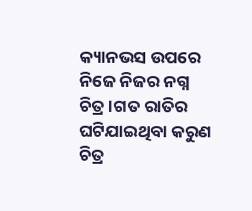କ୍ୟାନଭସ ଉପରେ ନିଜେ ନିଜର ନଗ୍ନ ଚିତ୍ର ।ଗତ ରାତିର ଘଟିଯାଇଥିବା କରୁଣ ଚିତ୍ର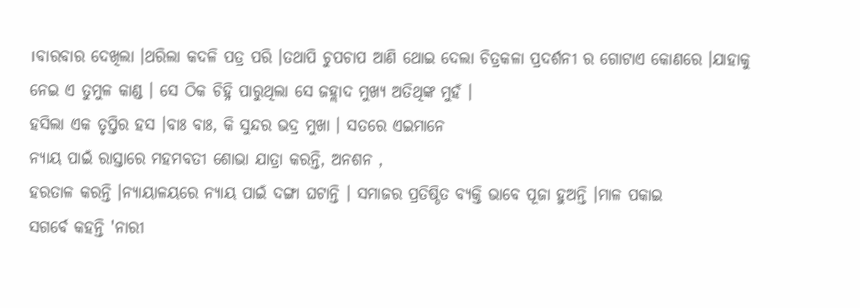।ବାରବାର ଦେଖିଲା ।ଥରିଲା କଦଳି ପତ୍ର ପରି ।ତଥାପି ଚୁପଚାପ ଆଣି ଥୋଇ ଦେଲା ଚିତ୍ରକଳା ପ୍ରଦର୍ଶନୀ ର ଗୋଟାଏ କୋଣରେ ।ଯାହାକୁ ନେଇ ଏ ତୁମୁଳ କାଣ୍ଡ । ସେ ଠିକ ଚିହ୍ନି ପାରୁଥିଲା ସେ ଜହ୍ଲାଦ ମୁଖ୍ୟ ଅତିଥିଙ୍କ ମୁହଁ ।
ହସିଲା ଏକ ତୃପ୍ତିର ହସ ।ବାଃ ବାଃ, କି ସୁନ୍ଦର ଭଦ୍ର ମୁଖା । ସତରେ ଏଇମାନେ
ନ୍ୟାୟ ପାଇଁ ରାସ୍ତାରେ ମହମବତୀ ଶୋଭା ଯାତ୍ରା କରନ୍ତି, ଅନଶନ ,
ହରତାଳ କରନ୍ତି ।ନ୍ୟାୟାଳୟରେ ନ୍ୟାୟ ପାଇଁ ଦଙ୍ଗା ଘଟାନ୍ତି । ସମାଜର ପ୍ରତିଷ୍ଠିତ ବ୍ୟକ୍ତି ଭାବେ ପୂଜା ହୁଅନ୍ତି ।ମାଳ ପକାଇ
ସଗର୍ବେ କହନ୍ତି 'ନାରୀ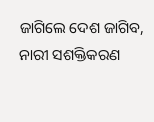ଜାଗିଲେ ଦେଶ ଜାଗିବ, ନାରୀ ସଶକ୍ତିକରଣ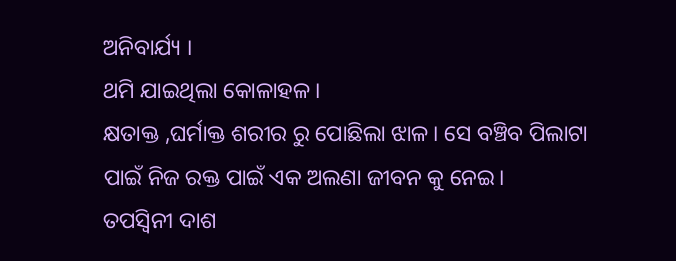ଅନିବାର୍ଯ୍ୟ ।
ଥମି ଯାଇଥିଲା କୋଳାହଳ ।
କ୍ଷତାକ୍ତ ,ଘର୍ମାକ୍ତ ଶରୀର ରୁ ପୋଛିଲା ଝାଳ। ସେ ବଞ୍ଚିବ ପିଲାଟା ପାଇଁ ନିଜ ରକ୍ତ ପାଇଁ ଏକ ଅଲଣା ଜୀବନ କୁ ନେଇ।
ତପସ୍ୱିନୀ ଦାଶ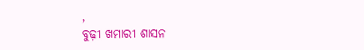,
ବୁଢ଼ୀ ଖମାରୀ ଶାସନ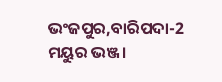ଭଂଜପୁର,ବାରିପଦା-2
ମୟୁର ଭଞ୍ଜ।